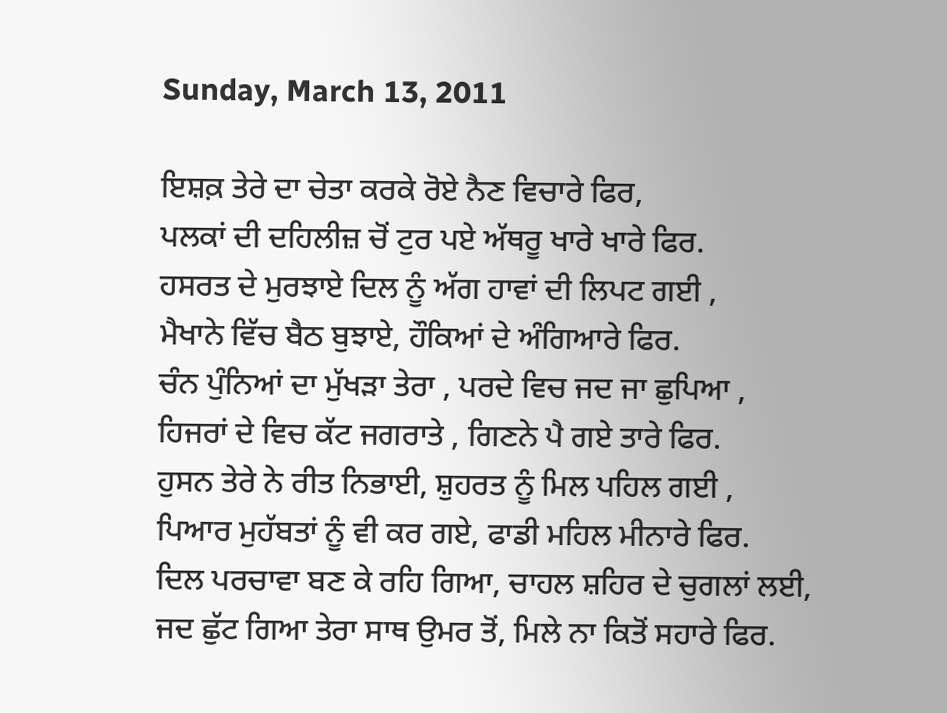Sunday, March 13, 2011

ਇਸ਼ਕ਼ ਤੇਰੇ ਦਾ ਚੇਤਾ ਕਰਕੇ ਰੋਏ ਨੈਣ ਵਿਚਾਰੇ ਫਿਰ,
ਪਲਕਾਂ ਦੀ ਦਹਿਲੀਜ਼ ਚੋਂ ਟੁਰ ਪਏ ਅੱਥਰੂ ਖਾਰੇ ਖਾਰੇ ਫਿਰ.
ਹਸਰਤ ਦੇ ਮੁਰਝਾਏ ਦਿਲ ਨੂੰ ਅੱਗ ਹਾਵਾਂ ਦੀ ਲਿਪਟ ਗਈ ,
ਮੈਖਾਨੇ ਵਿੱਚ ਬੈਠ ਬੁਝਾਏ, ਹੌਕਿਆਂ ਦੇ ਅੰਗਿਆਰੇ ਫਿਰ.
ਚੰਨ ਪੁੰਨਿਆਂ ਦਾ ਮੁੱਖੜਾ ਤੇਰਾ , ਪਰਦੇ ਵਿਚ ਜਦ ਜਾ ਛੁਪਿਆ ,
ਹਿਜਰਾਂ ਦੇ ਵਿਚ ਕੱਟ ਜਗਰਾਤੇ , ਗਿਣਨੇ ਪੈ ਗਏ ਤਾਰੇ ਫਿਰ.
ਹੁਸਨ ਤੇਰੇ ਨੇ ਰੀਤ ਨਿਭਾਈ, ਸ਼ੁਹਰਤ ਨੂੰ ਮਿਲ ਪਹਿਲ ਗਈ ,
ਪਿਆਰ ਮੁਹੱਬਤਾਂ ਨੂੰ ਵੀ ਕਰ ਗਏ, ਫਾਡੀ ਮਹਿਲ ਮੀਨਾਰੇ ਫਿਰ.
ਦਿਲ ਪਰਚਾਵਾ ਬਣ ਕੇ ਰਹਿ ਗਿਆ, ਚਾਹਲ ਸ਼ਹਿਰ ਦੇ ਚੁਗਲਾਂ ਲਈ,
ਜਦ ਛੁੱਟ ਗਿਆ ਤੇਰਾ ਸਾਥ ਉਮਰ ਤੋਂ, ਮਿਲੇ ਨਾ ਕਿਤੋਂ ਸਹਾਰੇ ਫਿਰ.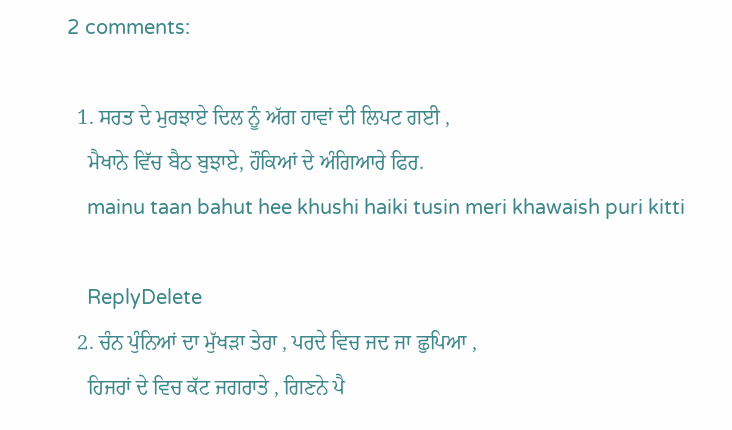2 comments:

  1. ਸਰਤ ਦੇ ਮੁਰਝਾਏ ਦਿਲ ਨੂੰ ਅੱਗ ਹਾਵਾਂ ਦੀ ਲਿਪਟ ਗਈ ,
    ਮੈਖਾਨੇ ਵਿੱਚ ਬੈਠ ਬੁਝਾਏ, ਹੌਕਿਆਂ ਦੇ ਅੰਗਿਆਰੇ ਫਿਰ.
    mainu taan bahut hee khushi haiki tusin meri khawaish puri kitti

    ReplyDelete
  2. ਚੰਨ ਪੁੰਨਿਆਂ ਦਾ ਮੁੱਖੜਾ ਤੇਰਾ , ਪਰਦੇ ਵਿਚ ਜਦ ਜਾ ਛੁਪਿਆ ,
    ਹਿਜਰਾਂ ਦੇ ਵਿਚ ਕੱਟ ਜਗਰਾਤੇ , ਗਿਣਨੇ ਪੈ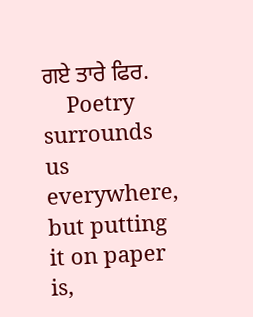ਗਏ ਤਾਰੇ ਫਿਰ.
    Poetry surrounds us everywhere, but putting it on paper is,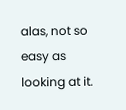alas, not so easy as looking at it.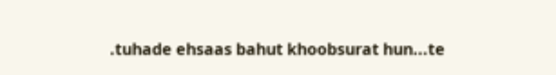.tuhade ehsaas bahut khoobsurat hun...te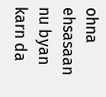ohna ehsasaan nu byan karn da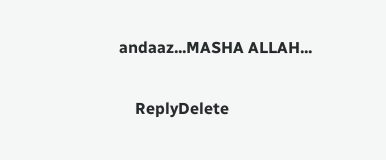andaaz...MASHA ALLAH...

    ReplyDelete